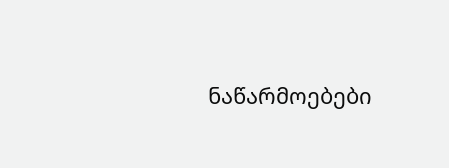ნაწარმოებები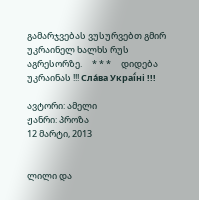გამარჯვებას ვუსურვებთ გმირ უკრაინელ ხალხს რუს აგრესორზე.     * * *     დიდება უკრაინას !!! Сла́ва Украї́ні !!!

ავტორი: ამელი
ჟანრი: პროზა
12 მარტი, 2013


ლილი და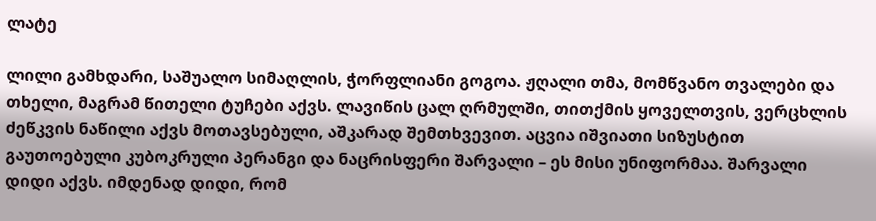ლატე

ლილი გამხდარი, საშუალო სიმაღლის, ჭორფლიანი გოგოა. ჟღალი თმა, მომწვანო თვალები და თხელი, მაგრამ წითელი ტუჩები აქვს. ლავიწის ცალ ღრმულში, თითქმის ყოველთვის, ვერცხლის ძეწკვის ნაწილი აქვს მოთავსებული, აშკარად შემთხვევით. აცვია იშვიათი სიზუსტით გაუთოებული კუბოკრული პერანგი და ნაცრისფერი შარვალი – ეს მისი უნიფორმაა. შარვალი დიდი აქვს. იმდენად დიდი, რომ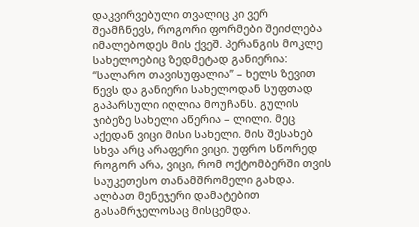დაკვირვებული თვალიც კი ვერ შეამჩნევს, როგორი ფორმები შეიძლება იმალებოდეს მის ქვეშ. პერანგის მოკლე სახელოებიც ზედმეტად განიერია: “სალარო თავისუფალია” – ხელს ზევით წევს და განიერი სახელოდან სუფთად გაპარსული იღლია მოუჩანს. გულის ჯიბეზე სახელი აწერია – ლილი. მეც აქედან ვიცი მისი სახელი. მის შესახებ სხვა არც არაფერი ვიცი. უფრო სწორედ როგორ არა, ვიცი, რომ ოქტომბერში თვის საუკეთესო თანამშრომელი გახდა. ალბათ მენეჯერი დამატებით გასამრჯელოსაც მისცემდა.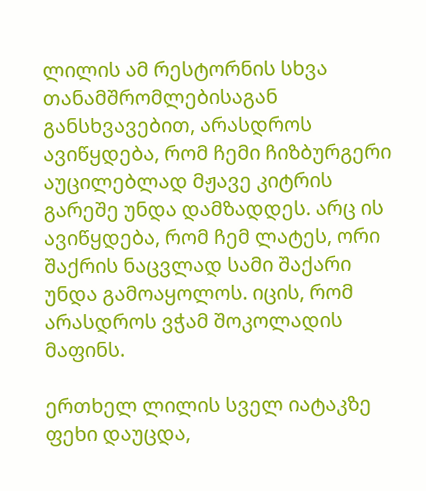ლილის ამ რესტორნის სხვა თანამშრომლებისაგან განსხვავებით, არასდროს ავიწყდება, რომ ჩემი ჩიზბურგერი აუცილებლად მჟავე კიტრის გარეშე უნდა დამზადდეს. არც ის ავიწყდება, რომ ჩემ ლატეს, ორი შაქრის ნაცვლად სამი შაქარი უნდა გამოაყოლოს. იცის, რომ არასდროს ვჭამ შოკოლადის მაფინს.

ერთხელ ლილის სველ იატაკზე ფეხი დაუცდა,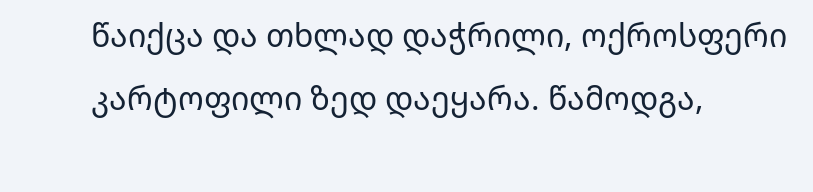წაიქცა და თხლად დაჭრილი, ოქროსფერი კარტოფილი ზედ დაეყარა. წამოდგა,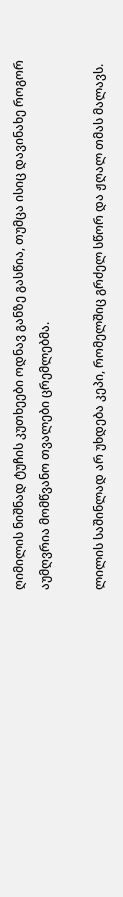ღიმილის ნიშნად ტუჩის კუთხეები ოდნავ განზე გასწია, თუმცა ისიც დავინახე როგორ აუმღვრია მომწვანო თვალები ცრემლებმა.

ლილის საშინლად არ უხდება კეპი, რომელშიც გრძელ სწორ და ჟღალ თმას მალავს.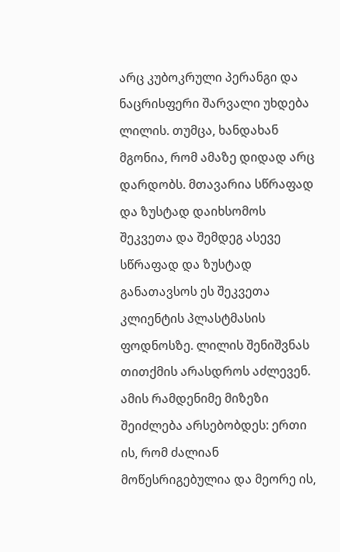არც კუბოკრული პერანგი და ნაცრისფერი შარვალი უხდება ლილის. თუმცა, ხანდახან მგონია, რომ ამაზე დიდად არც დარდობს. მთავარია სწრაფად და ზუსტად დაიხსომოს შეკვეთა და შემდეგ ასევე სწრაფად და ზუსტად განათავსოს ეს შეკვეთა კლიენტის პლასტმასის ფოდნოსზე. ლილის შენიშვნას თითქმის არასდროს აძლევენ. ამის რამდენიმე მიზეზი შეიძლება არსებობდეს: ერთი ის, რომ ძალიან მოწესრიგებულია და მეორე ის,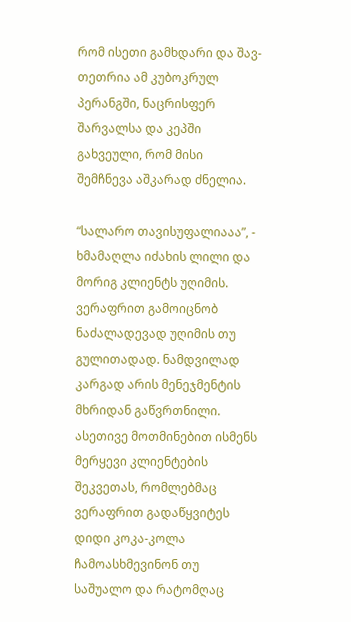რომ ისეთი გამხდარი და შავ-თეთრია ამ კუბოკრულ პერანგში, ნაცრისფერ შარვალსა და კეპში გახვეული, რომ მისი შემჩნევა აშკარად ძნელია.

“სალარო თავისუფალიააა”, - ხმამაღლა იძახის ლილი და მორიგ კლიენტს უღიმის. ვერაფრით გამოიცნობ ნაძალადევად უღიმის თუ გულითადად. ნამდვილად კარგად არის მენეჯმენტის მხრიდან გაწვრთნილი. ასეთივე მოთმინებით ისმენს მერყევი კლიენტების შეკვეთას, რომლებმაც ვერაფრით გადაწყვიტეს დიდი კოკა-კოლა ჩამოასხმევინონ თუ საშუალო და რატომღაც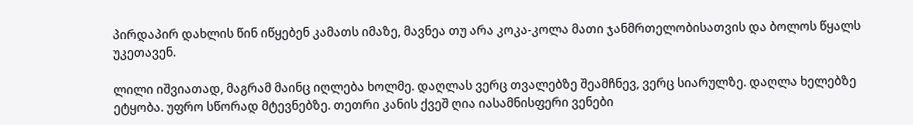პირდაპირ დახლის წინ იწყებენ კამათს იმაზე, მავნეა თუ არა კოკა-კოლა მათი ჯანმრთელობისათვის და ბოლოს წყალს უკეთავენ.

ლილი იშვიათად, მაგრამ მაინც იღლება ხოლმე. დაღლას ვერც თვალებზე შეამჩნევ, ვერც სიარულზე. დაღლა ხელებზე ეტყობა. უფრო სწორად მტევნებზე. თეთრი კანის ქვეშ ღია იასამნისფერი ვენები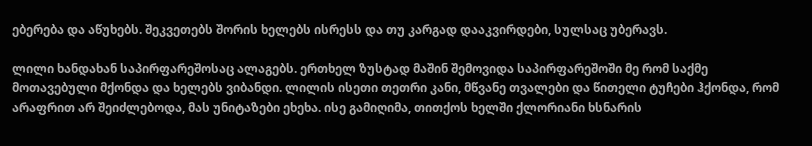ებერება და აწუხებს. შეკვეთებს შორის ხელებს ისრესს და თუ კარგად დააკვირდები, სულსაც უბერავს.

ლილი ხანდახან საპირფარეშოსაც ალაგებს. ერთხელ ზუსტად მაშინ შემოვიდა საპირფარეშოში მე რომ საქმე მოთავებული მქონდა და ხელებს ვიბანდი. ლილის ისეთი თეთრი კანი, მწვანე თვალები და წითელი ტუჩები ჰქონდა, რომ არაფრით არ შეიძლებოდა, მას უნიტაზები ეხეხა. ისე გამიღიმა, თითქოს ხელში ქლორიანი ხსნარის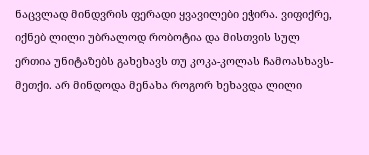ნაცვლად მინდვრის ფერადი ყვავილები ეჭირა. ვიფიქრე, იქნებ ლილი უბრალოდ რობოტია და მისთვის სულ ერთია უნიტაზებს გახეხავს თუ კოკა-კოლას ჩამოასხავს-მეთქი. არ მინდოდა მენახა როგორ ხეხავდა ლილი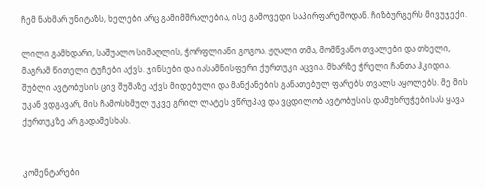ჩემ ნახმარ უნიტაზს, ხელები არც გამიმშრალებია, ისე გამოვედი საპირფარეშოდან. ჩიზბურგერს მივუჯექი.

ლილი გამხდარი, საშუალო სიმაღლის, ჭორფლიანი გოგოა. ჟღალი თმა, მომწვანო თვალები და თხელი, მაგრამ წითელი ტუჩები აქვს. ჯინსები და იასამნისფერი ქურთუკი აცვია. მხარზე ჭრელი ჩანთა ჰკიდია. შუბლი ავტობუსის ცივ შუშაზე აქვს მიდებული და მანქანების განათებულ ფარებს თვალს აყოლებს. მე მის უკან ვდგავარ, მის ჩამოსხმულ უკვე გრილ ლატეს ვწრუპავ და ვცდილობ ავტობუსის დამუხრუჭებისას ყავა ქურთუკზე არ გადამესხას.


კომენტარები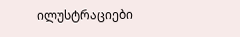ილუსტრაციები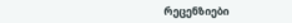რეცენზიები